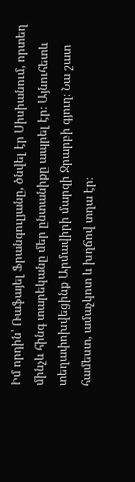Իմ որդին՝ Ռաֆայել Ֆրանգուլյանը, ծնվել էր Սիսիանում, որտեղ մինչև հինգ տարեկանը մեր ընտանիքը ապրել էր։ Այնուհետև տեղափոխվեցինք Արմավիրի մարզի Ջրարբի գյուղ։ Նա շատ համեստ, ամաչկոտ և խղճով տղա էր։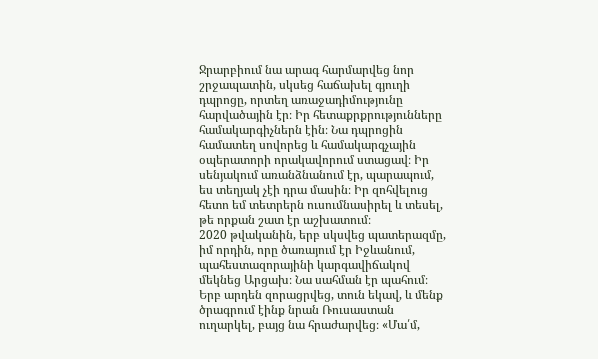Ջրարբիում նա արագ հարմարվեց նոր շրջապատին, սկսեց հաճախել գյուղի դպրոցը, որտեղ առաջադիմությունը հարվածային էր։ Իր հետաքրքրությունները համակարգիչներն էին։ Նա դպրոցին համատեղ սովորեց և համակարգչային օպերատորի որակավորում ստացավ։ Իր սենյակում առանձնանում էր, պարապում, ես տեղյակ չէի դրա մասին։ Իր զոհվելուց հետո եմ տետրերն ուսումնասիրել և տեսել, թե որքան շատ էր աշխատում։
2020 թվականին, երբ սկսվեց պատերազմը, իմ որդին, որը ծառայում էր Իջևանում, պահեստազորայինի կարգավիճակով մեկնեց Արցախ։ Նա սահման էր պահում։ Երբ արդեն զորացրվեց, տուն եկավ, և մենք ծրագրում էինք նրան Ռուսաստան ուղարկել, բայց նա հրաժարվեց։ «Մա՛մ,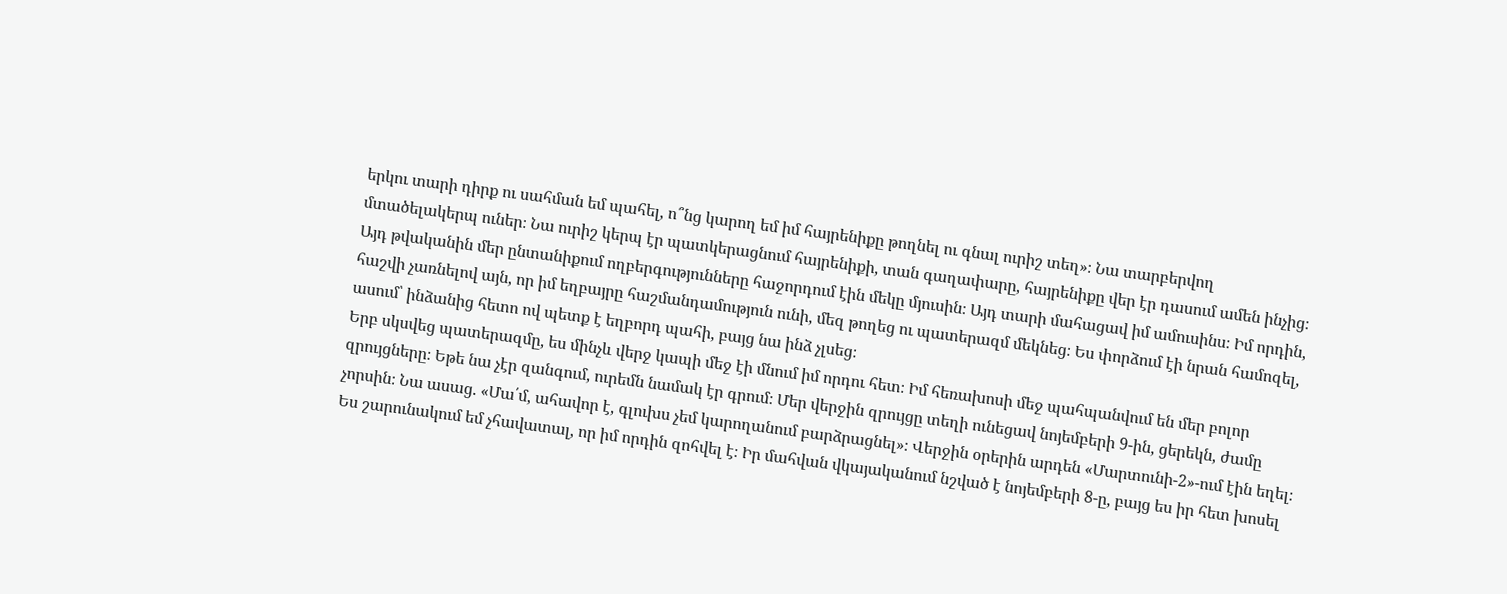երկու տարի դիրք ու սահման եմ պահել, ո՞նց կարող եմ իմ հայրենիքը թողնել ու գնալ ուրիշ տեղ»։ Նա տարբերվող մտածելակերպ ուներ։ Նա ուրիշ կերպ էր պատկերացնում հայրենիքի, տան գաղափարը, հայրենիքը վեր էր դասում ամեն ինչից։
Այդ թվականին մեր ընտանիքում ողբերգությունները հաջորդում էին մեկը մյուսին։ Այդ տարի մահացավ իմ ամուսինս։ Իմ որդին, հաշվի չառնելով այն, որ իմ եղբայրը հաշմանդամություն ունի, մեզ թողեց ու պատերազմ մեկնեց։ Ես փորձում էի նրան համոզել, ասում՝ ինձանից հետո ով պետք է եղբորդ պահի, բայց նա ինձ չլսեց։
Երբ սկսվեց պատերազմը, ես մինչև վերջ կապի մեջ էի մնում իմ որդու հետ։ Իմ հեռախոսի մեջ պահպանվում են մեր բոլոր զրույցները։ Եթե նա չէր զանգում, ուրեմն նամակ էր գրում։ Մեր վերջին զրույցը տեղի ունեցավ նոյեմբերի 9-ին, ցերեկն, ժամը չորսին։ Նա ասաց. «Մա՛մ, ահավոր է, գլուխս չեմ կարողանում բարձրացնել»։ Վերջին օրերին արդեն «Մարտունի-2»-ում էին եղել։
Ես շարունակում եմ չհավատալ, որ իմ որդին զոհվել է։ Իր մահվան վկայականում նշված է նոյեմբերի 8-ը, բայց ես իր հետ խոսել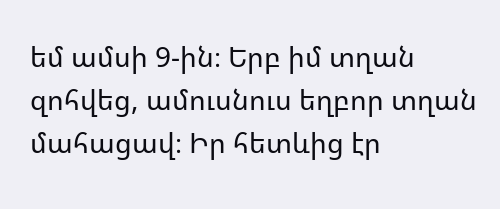եմ ամսի 9-ին։ Երբ իմ տղան զոհվեց, ամուսնուս եղբոր տղան մահացավ։ Իր հետևից էր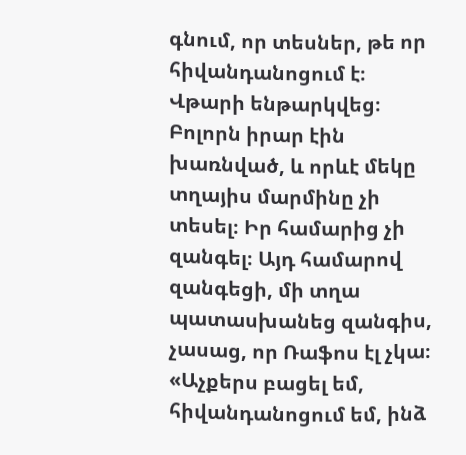գնում, որ տեսներ, թե որ հիվանդանոցում է։ Վթարի ենթարկվեց։ Բոլորն իրար էին խառնված, և որևէ մեկը տղայիս մարմինը չի տեսել։ Իր համարից չի զանգել։ Այդ համարով զանգեցի, մի տղա պատասխանեց զանգիս, չասաց, որ Ռաֆոս էլ չկա։ «Աչքերս բացել եմ, հիվանդանոցում եմ, ինձ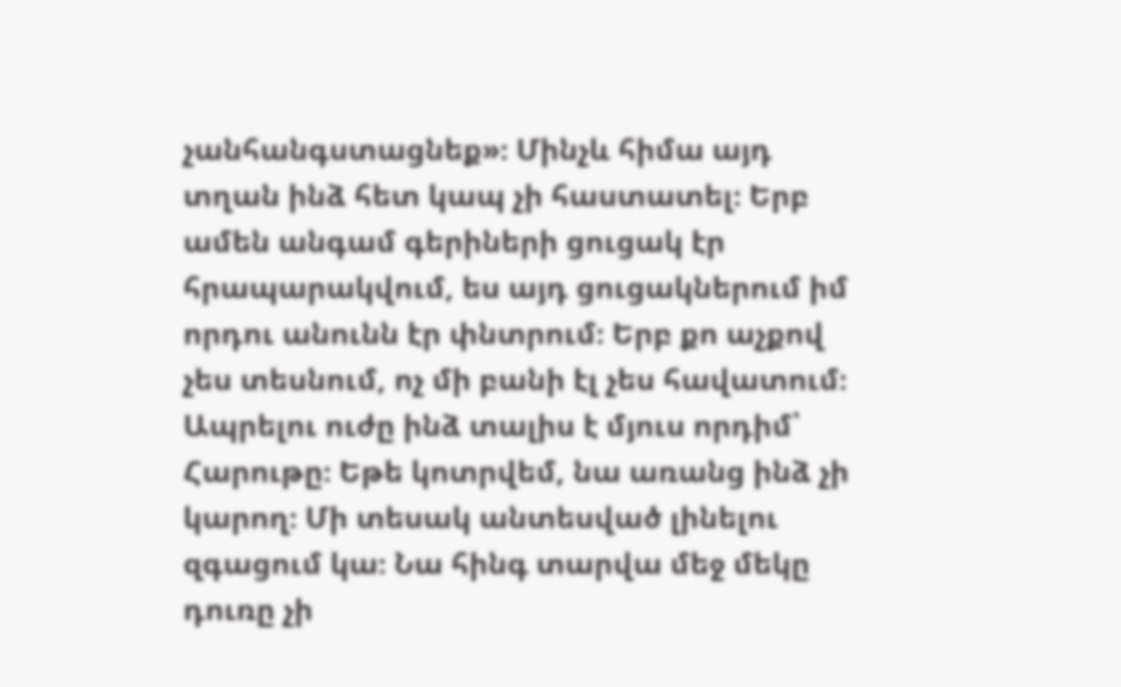չանհանգստացնեք»։ Մինչև հիմա այդ տղան ինձ հետ կապ չի հաստատել։ Երբ ամեն անգամ գերիների ցուցակ էր հրապարակվում, ես այդ ցուցակներում իմ որդու անունն էր փնտրում։ Երբ քո աչքով չես տեսնում, ոչ մի բանի էլ չես հավատում։
Ապրելու ուժը ինձ տալիս է մյուս որդիմ՝ Հարութը։ Եթե կոտրվեմ, նա առանց ինձ չի կարող։ Մի տեսակ անտեսված լինելու զգացում կա։ Նա հինգ տարվա մեջ մեկը դուռը չի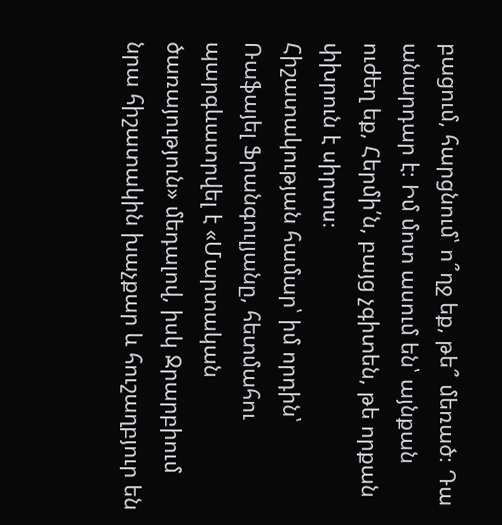բացում, հարցնում՝ ո՞ղջ եք, թե՞ մեռած։ Դա անարդար է։ Իմ մոտ ասում են՝ այնքան ուժեղ եք, Հերմի՛ն, բայց չգիտեն, թե որքան փխրուն է սիրտս։
Հիշատակության համար՝ իմ որդին՝ Ռաֆայել Ֆրանգուլյանը, հետմահու պարգևատրվել է «Մարտական ծառայություն» մեդալով, իսկ Ջրարբիում նրա հիշատակին խաչքար և հուշաղբյուր են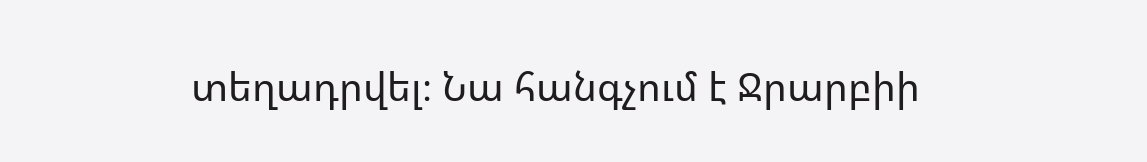տեղադրվել։ Նա հանգչում է Ջրարբիի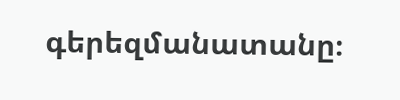գերեզմանատանը։